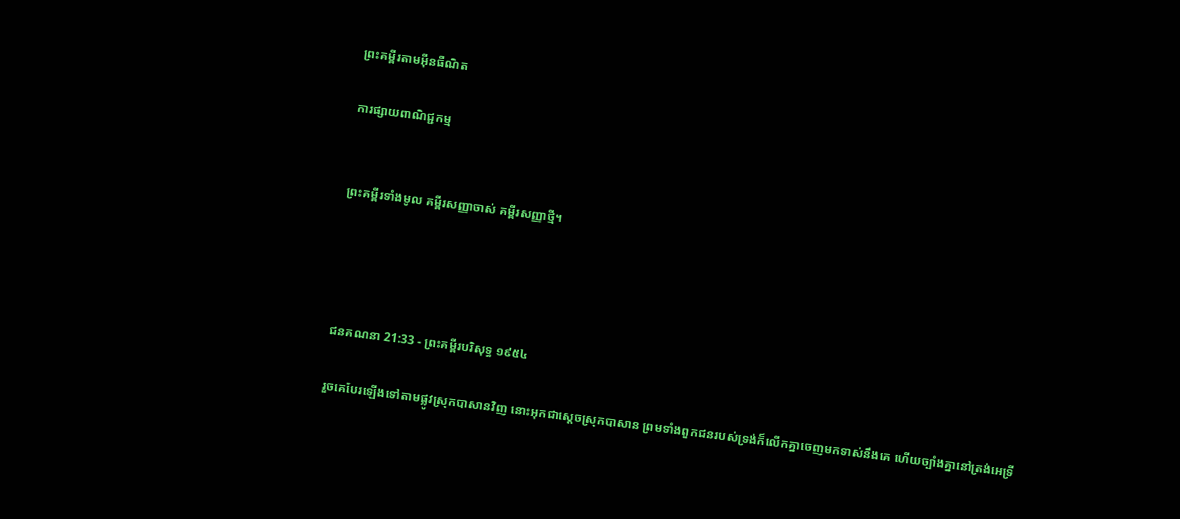ព្រះគម្ពីរតាមអ៊ីនធឺណិត

ការផ្សាយពាណិជ្ជកម្ម


ព្រះគម្ពីរទាំងមូល គម្ពីរសញ្ញាចាស់ គម្ពីរសញ្ញាថ្មី។




ជន‌គណនា 21:33 - ព្រះគម្ពីរបរិសុទ្ធ ១៩៥៤

រួចគេបែរឡើងទៅតាមផ្លូវស្រុកបាសានវិញ នោះអុកជាស្តេចស្រុកបាសាន ព្រមទាំងពួកជនរបស់ទ្រង់ក៏លើកគ្នាចេញមកទាស់នឹងគេ ហើយច្បាំងគ្នានៅត្រង់អេទ្រី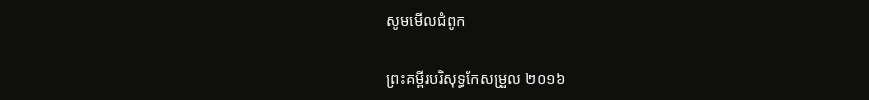សូមមើលជំពូក

ព្រះគម្ពីរបរិសុទ្ធកែសម្រួល ២០១៦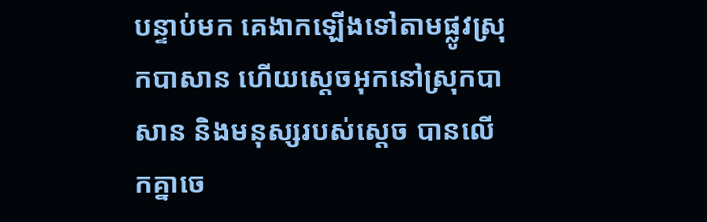បន្ទាប់មក គេងាកឡើងទៅតាមផ្លូវស្រុកបាសាន ហើយស្ដេចអុកនៅស្រុកបាសាន និងមនុស្សរបស់ស្ដេច បានលើកគ្នាចេ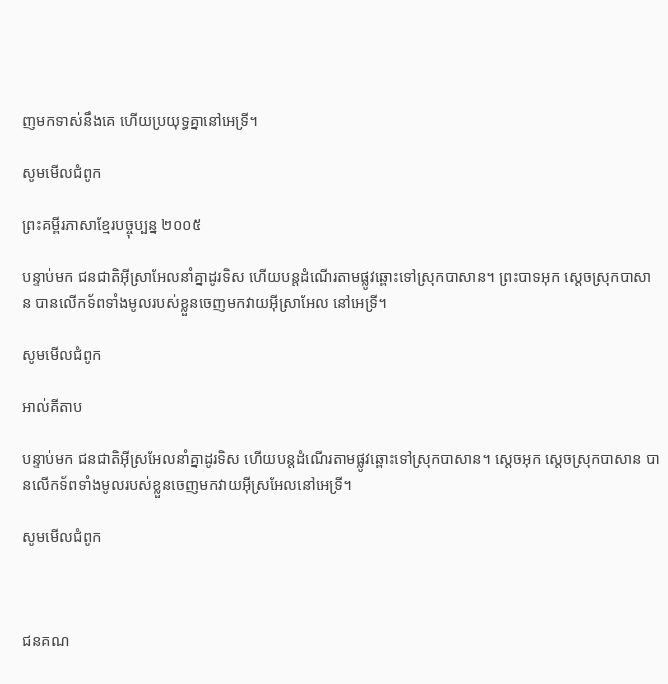ញមកទាស់នឹងគេ ហើយប្រយុទ្ធគ្នានៅអេទ្រី។

សូមមើលជំពូក

ព្រះគម្ពីរភាសាខ្មែរបច្ចុប្បន្ន ២០០៥

បន្ទាប់មក ជន‌ជាតិអ៊ីស្រា‌អែលនាំគ្នាដូរទិស ហើយបន្តដំណើរតាមផ្លូវឆ្ពោះទៅស្រុកបាសាន។ ព្រះបាទអុក ស្ដេចស្រុកបាសាន បានលើកទ័ពទាំងមូលរបស់ខ្លួនចេញមកវាយអ៊ីស្រា‌អែល នៅអេទ្រី។

សូមមើលជំពូក

អាល់គីតាប

បន្ទាប់មក ជន‌ជាតិអ៊ីស្រ‌អែលនាំគ្នាដូរទិស ហើយបន្តដំណើរតាមផ្លូវឆ្ពោះទៅស្រុកបាសាន។ ស្តេចអុក ស្តេចស្រុកបាសាន បានលើកទ័ពទាំងមូលរបស់ខ្លួនចេញមកវាយអ៊ីស្រ‌អែលនៅអេទ្រី។

សូមមើលជំពូក



ជន‌គណ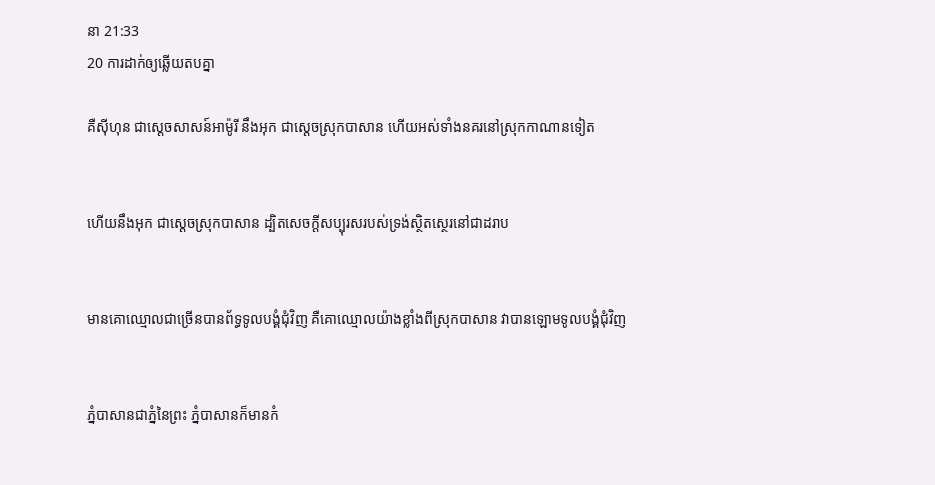នា 21:33
20 ការដាក់ឲ្យឆ្លើយតបគ្នា

គឺស៊ីហុន ជាស្តេចសាសន៍អាម៉ូរី នឹងអុក ជាស្តេចស្រុកបាសាន ហើយអស់ទាំងនគរនៅស្រុកកាណានទៀត


ហើយនឹងអុក ជាស្តេចស្រុកបាសាន ដ្បិតសេចក្ដីសប្បុរសរបស់ទ្រង់ស្ថិត‌ស្ថេរនៅជាដរាប


មានគោឈ្មោលជាច្រើនបានព័ទ្ធទូលបង្គំជុំវិញ គឺគោឈ្មោលយ៉ាងខ្លាំងពីស្រុកបាសាន វាបានឡោមទូលបង្គំជុំវិញ


ភ្នំបាសានជាភ្នំនៃព្រះ ភ្នំបាសានក៏មានកំ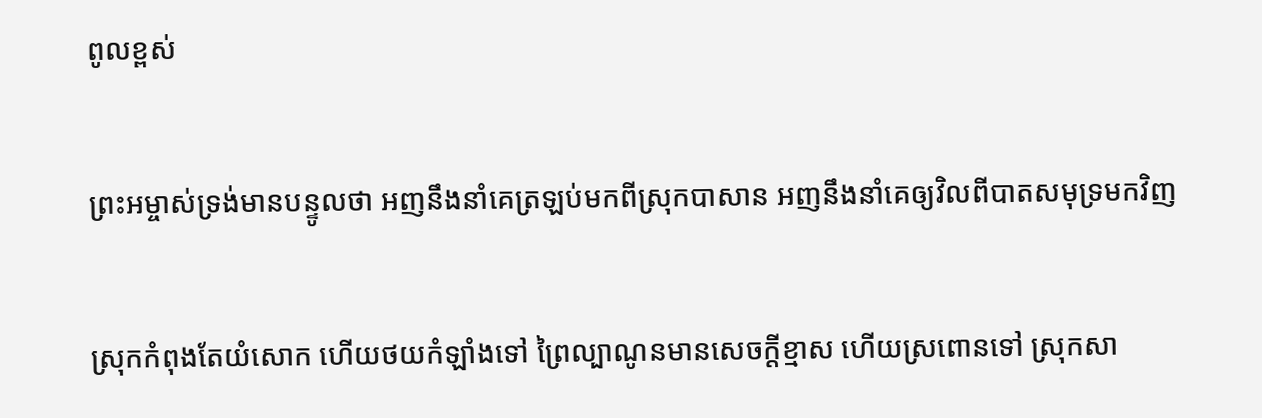ពូលខ្ពស់


ព្រះ‌អម្ចាស់ទ្រង់មានបន្ទូលថា អញនឹងនាំគេត្រឡប់មកពីស្រុកបាសាន អញនឹងនាំគេឲ្យវិលពីបាតសមុទ្រមកវិញ


ស្រុកកំពុងតែយំសោក ហើយថយកំឡាំងទៅ ព្រៃល្បាណូនមានសេចក្ដីខ្មាស ហើយស្រពោនទៅ ស្រុកសា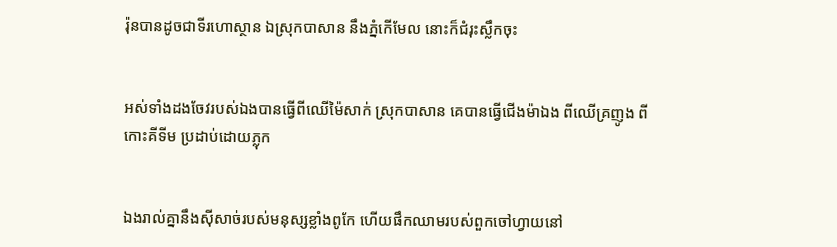រ៉ុនបានដូចជាទីរហោ‌ស្ថាន ឯស្រុកបាសាន នឹងភ្នំកើមែល នោះក៏ជំរុះស្លឹកចុះ


អស់ទាំងដងចែវរបស់ឯងបានធ្វើពីឈើម៉ៃសាក់ ស្រុកបាសាន គេបានធ្វើជើងម៉ាឯង ពីឈើគ្រញូង ពីកោះគីទីម ប្រដាប់ដោយភ្លុក


ឯងរាល់គ្នានឹងស៊ីសាច់របស់មនុស្សខ្លាំងពូកែ ហើយផឹកឈាមរបស់ពួកចៅហ្វាយនៅ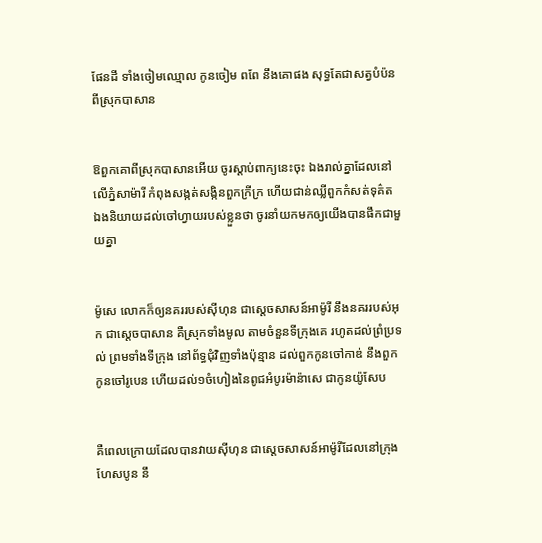ផែនដី ទាំងចៀមឈ្មោល កូនចៀម ពពែ នឹងគោផង សុទ្ធតែជាសត្វបំប៉នពីស្រុកបាសាន


ឱពួកគោពីស្រុកបាសានអើយ ចូរស្តាប់ពាក្យនេះចុះ ឯងរាល់គ្នាដែលនៅលើភ្នំសាម៉ារី កំពុងសង្កត់‌សង្កិនពួកក្រីក្រ ហើយជាន់ឈ្លីពួកកំសត់ទុគ៌ត ឯងនិយាយដល់ចៅហ្វាយរបស់ខ្លួនថា ចូរនាំយកមកឲ្យយើងបានផឹកជាមួយគ្នា


ម៉ូសេ លោកក៏ឲ្យនគររបស់ស៊ីហុន ជាស្តេចសាសន៍អាម៉ូរី នឹងនគររបស់អុក ជាស្តេចបាសាន គឺស្រុកទាំងមូល តាមចំនួនទីក្រុងគេ រហូតដល់ព្រំប្រទល់ ព្រមទាំងទីក្រុង នៅព័ទ្ធជុំវិញទាំងប៉ុន្មាន ដល់ពួកកូនចៅកាឌ់ នឹងពួកកូនចៅរូបេន ហើយដល់១ចំហៀងនៃពូជអំបូរម៉ាន៉ាសេ ជាកូនយ៉ូសែប


គឺពេលក្រោយដែលបានវាយស៊ីហុន ជាស្តេចសាសន៍អាម៉ូរីដែលនៅក្រុងហែសបូន នឹ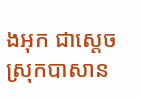ងអុក ជាស្តេចស្រុកបាសាន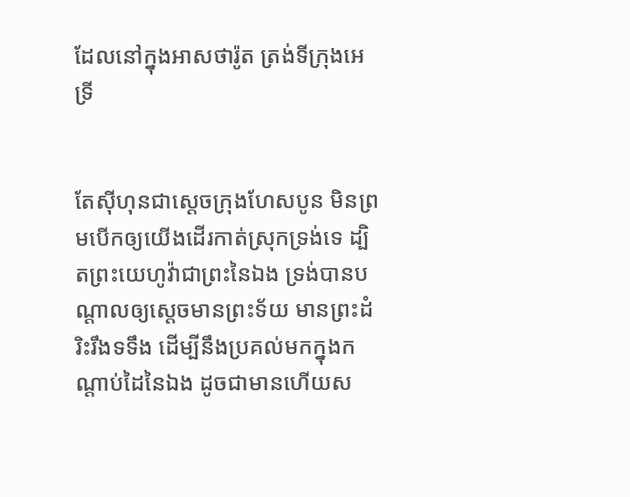ដែលនៅក្នុងអាស‌ថារ៉ូត ត្រង់ទីក្រុងអេទ្រី


តែស៊ីហុនជាស្តេចក្រុងហែសបូន មិនព្រមបើកឲ្យយើងដើរកាត់ស្រុកទ្រង់ទេ ដ្បិតព្រះ‌យេហូវ៉ាជាព្រះនៃឯង ទ្រង់បានបណ្តាលឲ្យស្តេចមានព្រះ‌ទ័យ មានព្រះ‌ដំរិះរឹង‌ទទឹង ដើម្បីនឹងប្រគល់មកក្នុងកណ្តាប់ដៃនៃឯង ដូចជាមានហើយស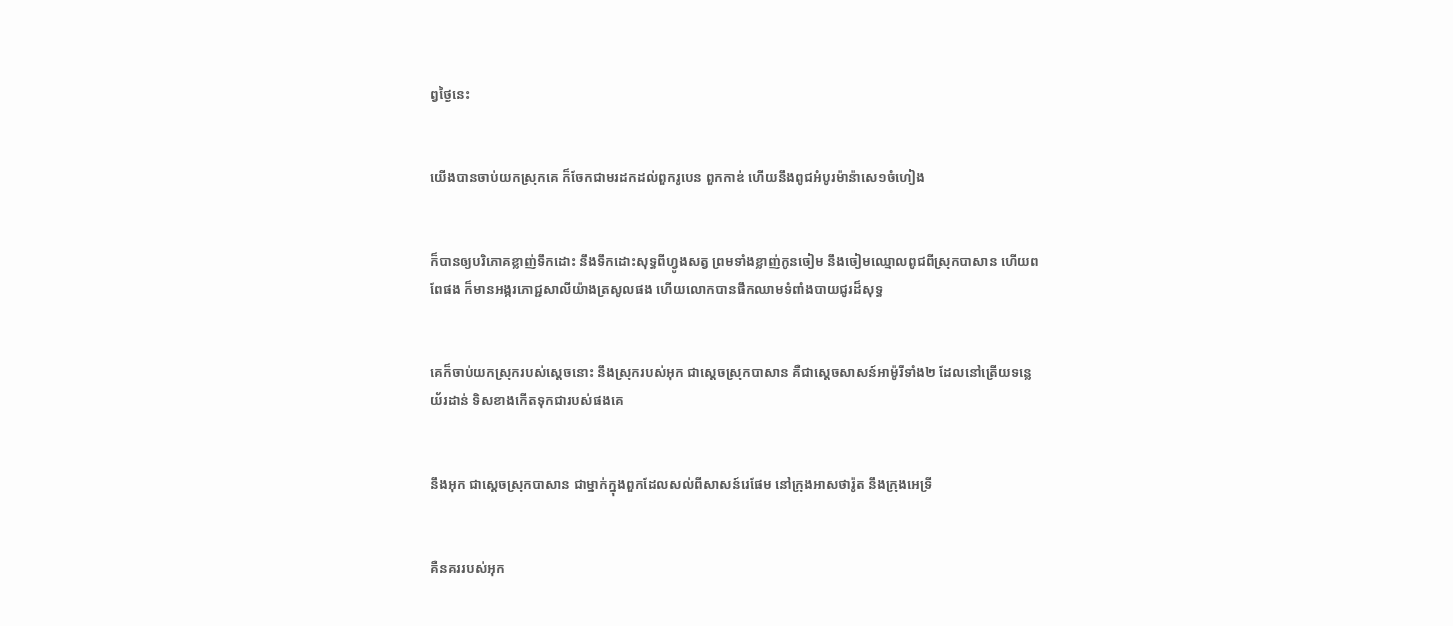ព្វថ្ងៃនេះ


យើងបានចាប់យកស្រុកគេ ក៏ចែកជាមរដកដល់ពួករូបេន ពួកកាឌ់ ហើយនឹងពូជអំបូរម៉ាន៉ាសេ១ចំហៀង


ក៏បានឲ្យបរិភោគខ្លាញ់ទឹកដោះ នឹងទឹកដោះសុទ្ធពីហ្វូងសត្វ ព្រមទាំងខ្លាញ់កូនចៀម នឹងចៀមឈ្មោលពូជពីស្រុកបាសាន ហើយពពែផង ក៏មានអង្ករភោជ្ជ‌សាលីយ៉ាងត្រសូលផង ហើយលោកបានផឹកឈាមទំពាំង‌បាយ‌ជូរដ៏សុទ្ធ


គេក៏ចាប់យកស្រុករបស់ស្តេចនោះ នឹងស្រុករបស់អុក ជាស្តេចស្រុកបាសាន គឺជាស្តេចសាសន៍អាម៉ូរីទាំង២ ដែលនៅត្រើយទន្លេយ័រដាន់ ទិសខាងកើតទុកជារបស់ផងគេ


នឹងអុក ជាស្តេចស្រុកបាសាន ជាម្នាក់ក្នុងពួកដែលសល់ពីសាសន៍រេផែម នៅក្រុងអាស‌ថារ៉ូត នឹងក្រុងអេទ្រី


គឺនគររបស់អុក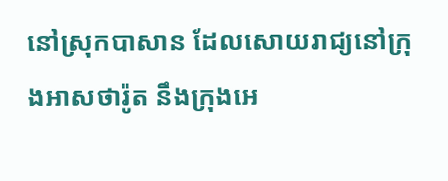នៅស្រុកបាសាន ដែលសោយ‌រាជ្យនៅក្រុងអាស‌ថារ៉ូត នឹងក្រុងអេ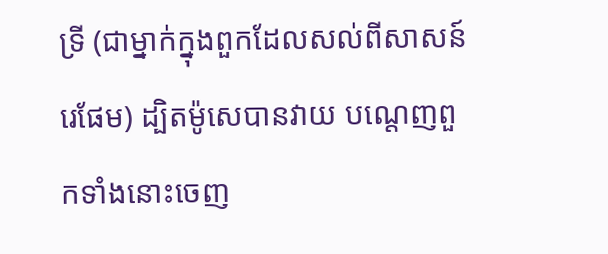ទ្រី (ជាម្នាក់ក្នុងពួកដែលសល់ពីសាសន៍រេផែម) ដ្បិតម៉ូសេបានវាយ បណ្តេញពួកទាំងនោះចេញ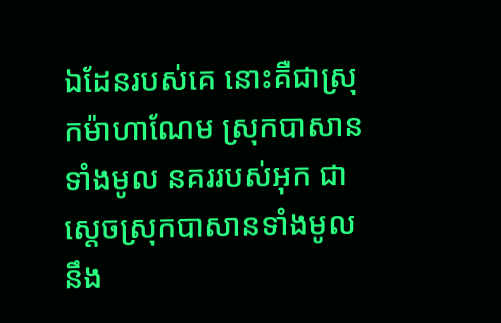ឯដែនរបស់គេ នោះគឺជាស្រុកម៉ាហា‌ណែម ស្រុកបាសានទាំងមូល នគររបស់អុក ជាស្តេចស្រុកបាសានទាំងមូល នឹង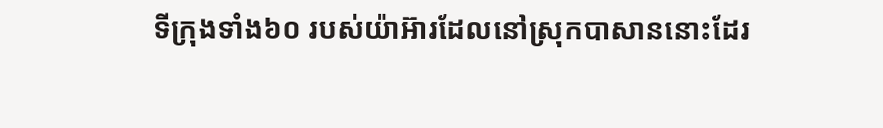ទីក្រុងទាំង៦០ របស់យ៉ាអ៊ារដែលនៅស្រុកបាសាននោះដែរ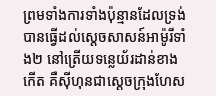ព្រមទាំងការទាំងប៉ុន្មានដែលទ្រង់បានធ្វើដល់ស្តេចសាសន៍អាម៉ូរីទាំង២ នៅត្រើយទន្លេយ័រដាន់ខាងកើត គឺស៊ីហុនជាស្តេចក្រុងហែស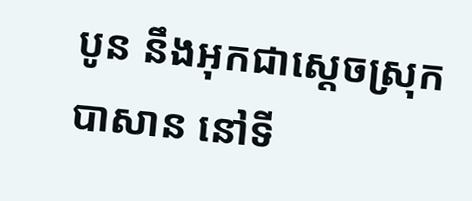បូន នឹងអុកជាស្តេចស្រុកបាសាន នៅទី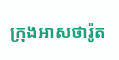ក្រុងអាស‌ថារ៉ូត